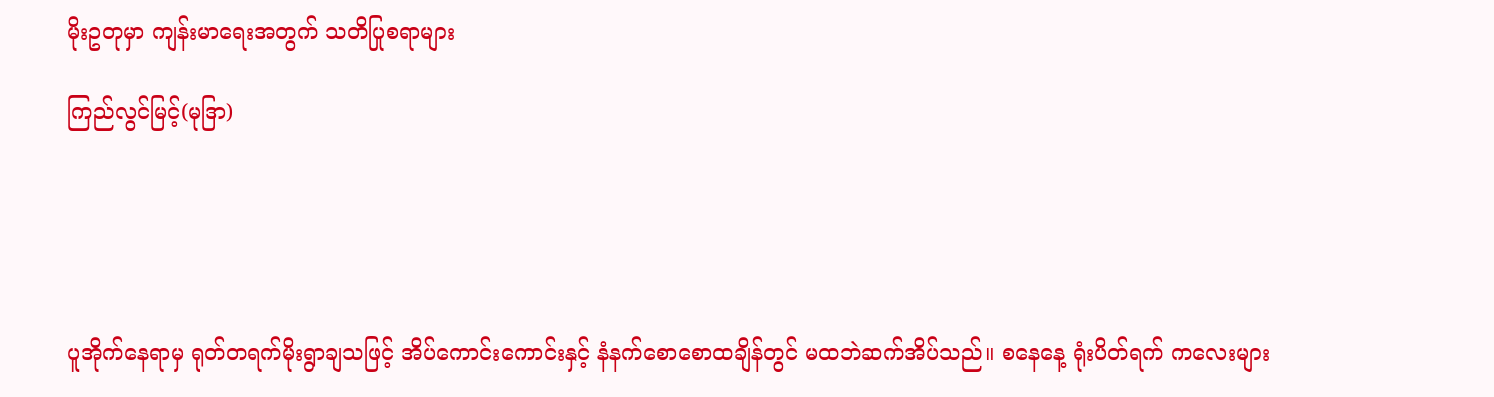မိုးဥတုမှာ ကျန်းမာရေးအတွက် သတိပြုစရာများ

ကြည်လွင်မြင့်(မုဒြာ)





ပူအိုက်နေရာမှ ရုတ်တရက်မိုးရွာချသဖြင့် အိပ်ကောင်းကောင်းနှင့် နံနက်စောစောထချိန်တွင် မထဘဲဆက်အိပ်သည်။ စနေနေ့ ရုံးပိတ်ရက် ကလေးများ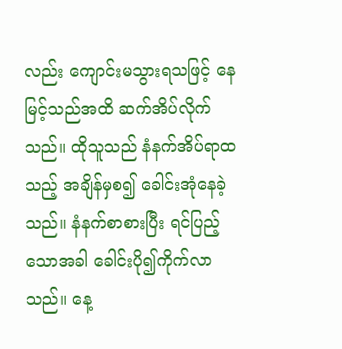လည်း ကျောင်းမသွားရသဖြင့် နေမြင့်သည်အထိ ဆက်အိပ်လိုက်သည်။ ထိုသူသည် နံနက်အိပ်ရာထသည့် အချိန်မှစ၍ ခေါင်းအုံနေခဲ့သည်။ နံနက်စာစားပြီး ရင်ပြည့်သောအခါ ခေါင်းပို၍ကိုက်လာသည်။ နေ့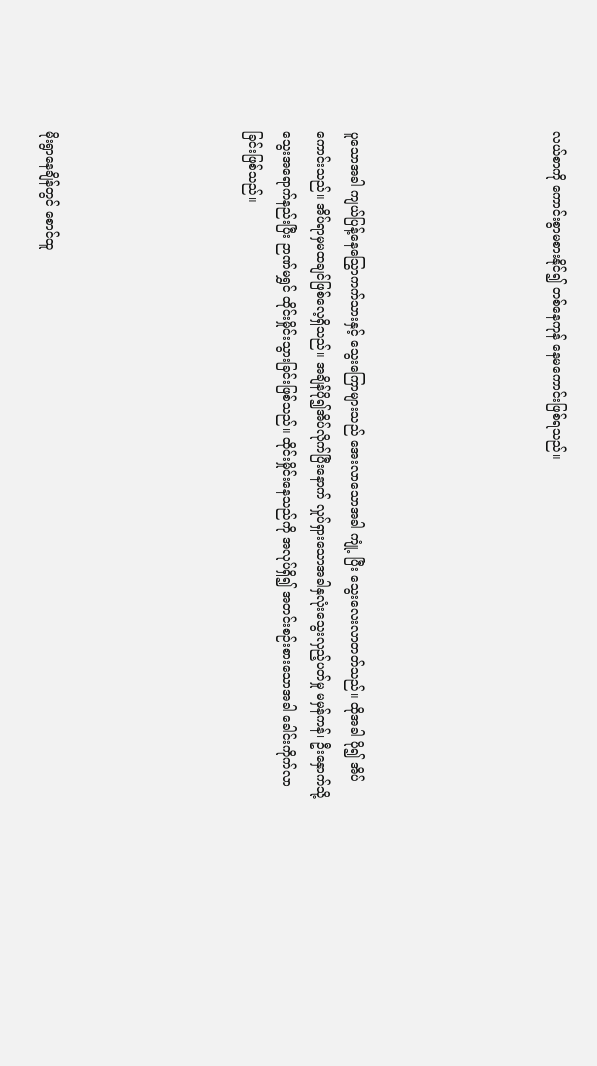လယ်စာကို ကောင်းစွာမစားနိုင်၍ တစ်နေကုန် နေမကောင်းဖြစ်ရသည်။





ပူသောအခါ ကျယ်ပြန့်နေသြွောကက်သားနှင့် သွေးကြောများသည် အေးလာသောအခါ ကျုံ့ ပြီး သွေးလေးလာတတ်သည်။ ထိုအခါ ပို၍ အိပ်ကောင်းသည်။ အိပ်ရာမှမထချင်ဖြစ်လေ့ရှိသည်။ အချိန်ပို၍အိပ်လိုက်ပြီးနောက် လှုပ်ရှားသောအခါနှလုံးသွေးလှည့်ပတ်မှု မမှန်ကန်၊ ဦးနှောက်သို့ သွေးအရောက်နည်းပြီး ဉာဏ်မရွှင် ထိုင်းမှိုင်းသွားခြင်းဖြစ်သည်။ ထိုင်းမှိုင်းနေသည်ကို အလုပ်ရှိ၍ အတင်းစဉ်းစားသောအခါ ခေါင်းကိုက်လာခြင်းဖြစ်သည်။





မိုးရွာနေချိန်တွင် စောင်ထူ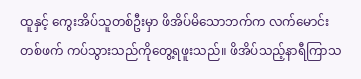ထူနှင့် ကွေးအိပ်သူတစ်ဦးမှာ ဖိအိပ်မိသောဘက်က လက်မောင်းတစ်ဖက် ကပ်သွားသည်ကိုတွေ့ရဖူးသည်။ ဖိအိပ်သည့်နာရီကြာသ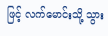ဖြင့် လက်မောင်းသို့ သွား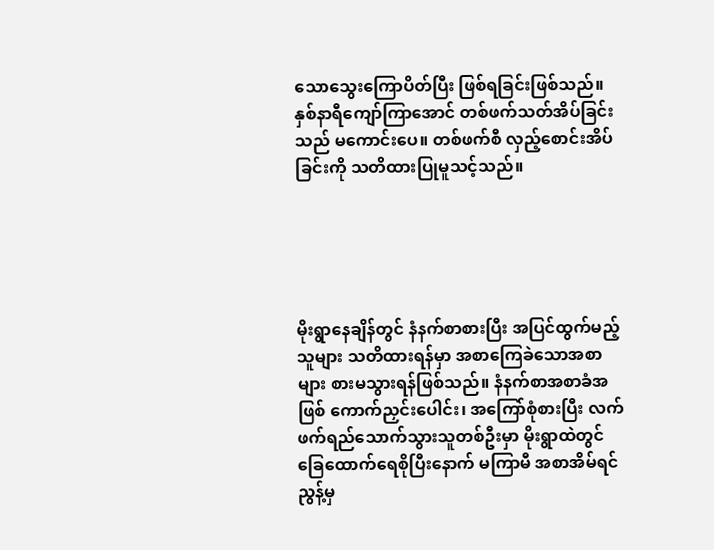သောသွေးကြောပိတ်ပြီး ဖြစ်ရခြင်းဖြစ်သည်။ နှစ်နာရီကျော်ကြာအောင် တစ်ဖက်သတ်အိပ်ခြင်းသည် မကောင်းပေ။ တစ်ဖက်စီ လှည့်စောင်းအိပ်ခြင်းကို သတိထားပြုမူသင့်သည်။





မိုးရွာနေချိန်တွင် နံနက်စာစားပြီး အပြင်ထွက်မည့်သူများ သတိထားရန်မှာ အစာကြေခဲသောအစာများ စားမသွားရန်ဖြစ်သည်။ နံနက်စာအစာခံအဖြစ် ကောက်ညှင်းပေါင်း၊ အကြော်စုံစားပြီး လက်ဖက်ရည်သောက်သွားသူတစ်ဦးမှာ မိုးရွာထဲတွင် ခြေထောက်ရေစိုပြီးနောက် မကြာမီ အစာအိမ်ရင်ညွန့်မှ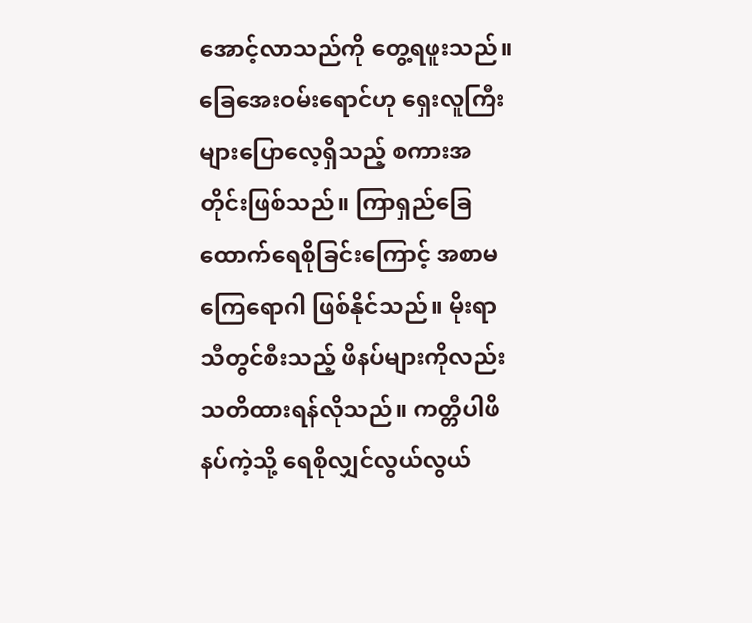အောင့်လာသည်ကို တွေ့ရဖူးသည်။ ခြေအေးဝမ်းရောင်ဟု ရှေးလူကြီးများပြောလေ့ရှိသည့် စကားအတိုင်းဖြစ်သည်။ ကြာရှည်ခြေထောက်ရေစိုခြင်းကြောင့် အစာမကြေရောဂါ ဖြစ်နိုင်သည်။ မိုးရာသီတွင်စီးသည့် ဖိနပ်များကိုလည်း သတိထားရန်လိုသည်။ ကတ္တီပါဖိနပ်ကဲ့သို့ ရေစိုလျှင်လွယ်လွယ်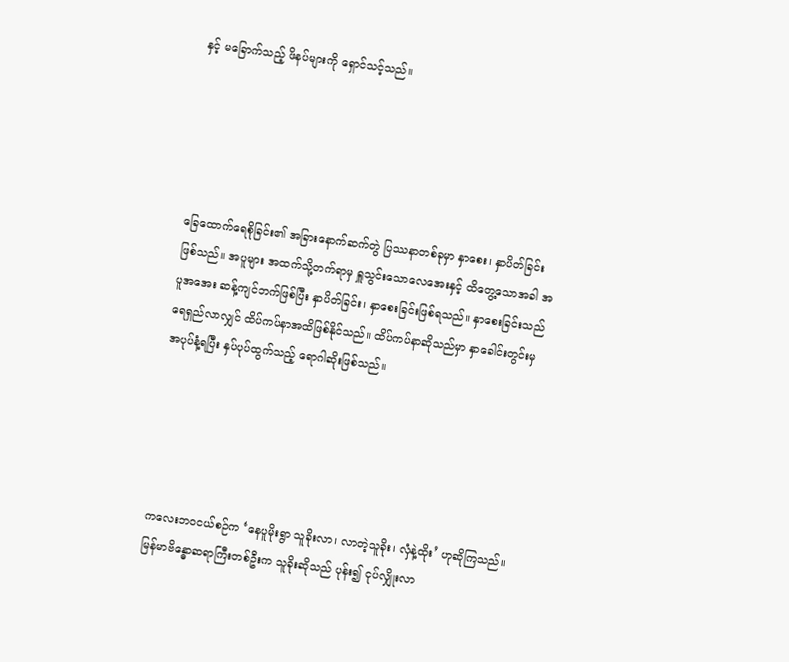နှင့် မခြောက်သည့် ဖိနပ်များကို ရှောင်သင့်သည်။





ခြေထောက်ရေစိုခြင်း၏ အခြားနောက်ဆက်တွဲ ပြဿနာတစ်ခုမှာ နှာစေး၊ နှာပိတ်ခြင်းဖြစ်သည်။ အပူများ အထက်သို့တက်ရာမှ ရှူသွင်းသောလေအေးနှင့် ထိတွေ့သောအခါ အပူအအေး ဆန့်ကျင်ဘက်ဖြစ်ပြီး နှာပိတ်ခြင်း၊ နှာစေးခြင်းဖြစ်ရသည်။ နှာစေးခြင်းသည် ရေရှည်လာလျှင် ထိပ်ကပ်နာအထိဖြစ်နိုင်သည်။ ထိပ်ကပ်နာဆိုသည်မှာ နှာခေါင်းတွင်းမှ အပုပ်နံ့ရပြီး နှပ်ပုပ်ထွက်သည့် ရောဂါဆိုးဖြစ်သည်။





ကလေးဘဝငယ်စဉ်က ‘နေပူမိုးရွာ သူခိုးလာ၊ လာတဲ့သူခိုး၊ လှံနဲ့ထိုး’ ဟုဆိုကြသည်။ မြန်မာဗိန္ဓောဆရာကြီးတစ်ဦးက သူခိုးဆိုသည် ပုန်း၍ ငုပ်လျှိုးလာ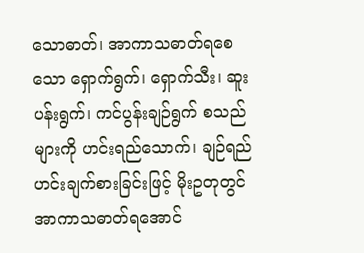သောဓာတ်၊ အာကာသဓာတ်ရစေသော ရှောက်ရွက်၊ ရှောက်သီး၊ ဆူးပန်းရွက်၊ ကင်ပွန်းချဉ်ရွက် စသည်များကို ဟင်းရည်သောက်၊ ချဉ်ရည်ဟင်းချက်စားခြင်းဖြင့် မိုးဥတုတွင် အာကာသဓာတ်ရအောင်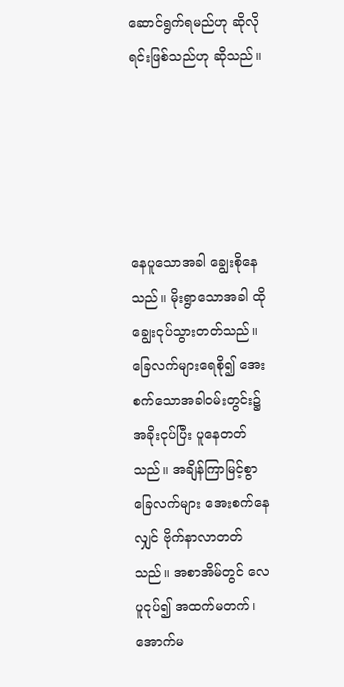ဆောင်ရွက်ရမည်ဟု ဆိုလိုရင်းဖြစ်သည်ဟု ဆိုသည်။





နေပူသောအခါ ချွေးစိုနေသည်။ မိုးရွာသောအခါ ထိုချွေးငုပ်သွားတတ်သည်။ ခြေလက်များရေစို၍ အေးစက်သောအခါဝမ်းတွင်း၌ အခိုးငုပ်ပြီး ပူနေတတ်သည်။ အချိန်ကြာမြင့်စွာခြေလက်များ အေးစက်နေလျှင် ဗိုက်နာလာတတ်သည်။ အစာအိမ်တွင် လေပူငုပ်၍ အထက်မတက်၊ အောက်မ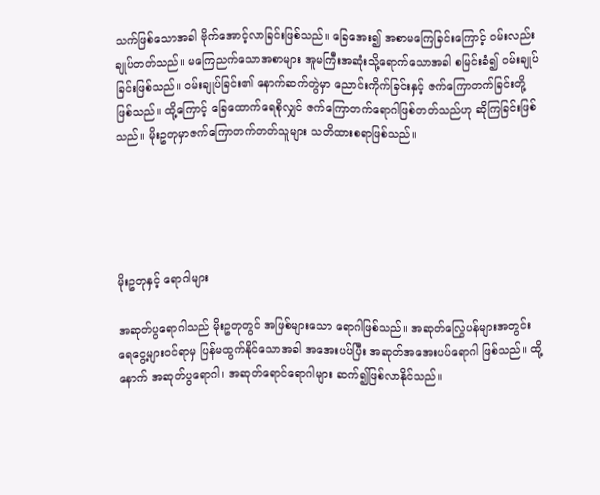သက်ဖြစ်သောအခါ ဗိုက်အောင့်လာခြင်းဖြစ်သည်။ ခြေအေး၍ အစာမကြေခြင်းကြောင့် ဝမ်းလည်းချုပ်တတ်သည်။ မကြေညက်သောအစာများ အူမကြီးအဆုံးသို့ရောက်သောအခါ စမြင်းခံ၍ ဝမ်းချုပ်ခြင်းဖြစ်သည်။ ဝမ်းချုပ်ခြင်း၏ နောက်ဆက်တွဲမှာ ညောင်းကိုက်ခြင်းနှင့် ဇက်ကြောတက်ခြင်းတို့ဖြစ်သည်။ ထို့ကြောင့် ခြေထောက်ရေစိုလျှင် ဇက်ကြောတက်ရောဂါဖြစ်တတ်သည်ဟု ဆိုကြခြင်းဖြစ်သည်။ မိုးဥတုမှာဇက်ကြောတက်တတ်သူများ သတိထားစရာဖြစ်သည်။





မိုးဥတုနှင့် ရောဂါများ

အဆုတ်ပွရောဂါသည် မိုးဥတုတွင် အဖြစ်များသော ရောဂါဖြစ်သည်။ အဆုတ်လြွေပန်များအတွင်း ရေငွေ့များဝင်ရာမှ ပြန်မထွက်နိုင်သောအခါ အအေးပပ်ပြီး အဆုတ်အအေးပပ်ရောဂါ ဖြစ်သည်။ ထို့နောက် အဆုတ်ပွရောဂါ၊ အဆုတ်ရောင်ရောဂါများ ဆက်၍ဖြစ်လာနိုင်သည်။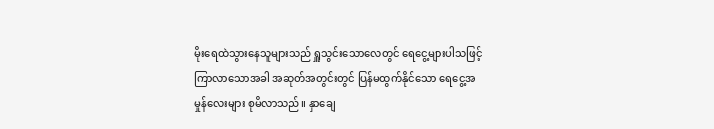မိုးရေထဲသွားနေသူများသည် ရှူသွင်းသောလေတွင် ရေငွေ့များပါသဖြင့် ကြာလာသောအခါ အဆုတ်အတွင်းတွင် ပြန်မထွက်နိုင်သော ရေငွေ့အမှုန်လေးများ စုမိလာသည်။ နှာချေ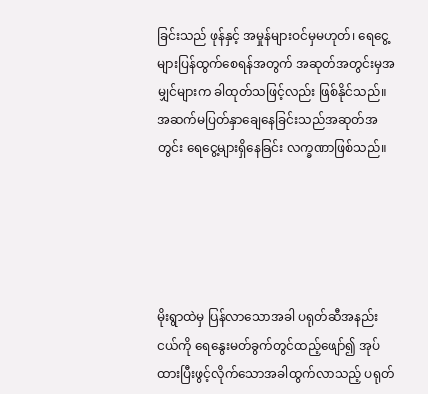ခြင်းသည် ဖုန်နှင့် အမှုန်များဝင်မှမဟုတ်၊ ရေငွေ့များပြန်ထွက်စေရန်အတွက် အဆုတ်အတွင်းမှအမျှင်များက ခါထုတ်သဖြင့်လည်း ဖြစ်နိုင်သည်။ အဆက်မပြတ်နှာချေနေခြင်းသည်အဆုတ်အတွင်း ရေငွေ့များရှိနေခြင်း လက္ခဏာဖြစ်သည်။





မိုးရွာထဲမှ ပြန်လာသောအခါ ပရုတ်ဆီအနည်းငယ်ကို ရေနွေးမတ်ခွက်တွင်ထည့်ဖျော်၍ အုပ်ထားပြီးဖွင့်လိုက်သောအခါထွက်လာသည့် ပရုတ်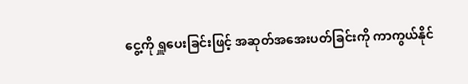ငွေ့ကို ရှူပေးခြင်းဖြင့် အဆုတ်အအေးပတ်ခြင်းကို ကာကွယ်နိုင်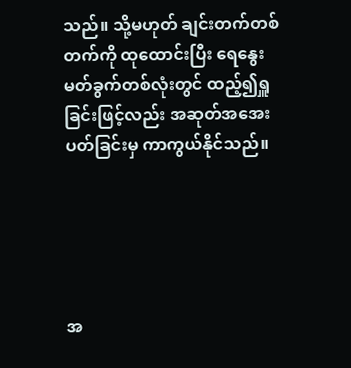သည်။ သို့မဟုတ် ချင်းတက်တစ်တက်ကို ထုထောင်းပြီး ရေနွေးမတ်ခွက်တစ်လုံးတွင် ထည့်၍ရှူခြင်းဖြင့်လည်း အဆုတ်အအေးပတ်ခြင်းမှ ကာကွယ်နိုင်သည်။





အ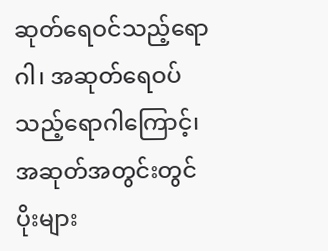ဆုတ်ရေဝင်သည့်ရောဂါ၊ အဆုတ်ရေဝပ်သည့်ရောဂါကြောင့်၊ အဆုတ်အတွင်းတွင် ပိုးများ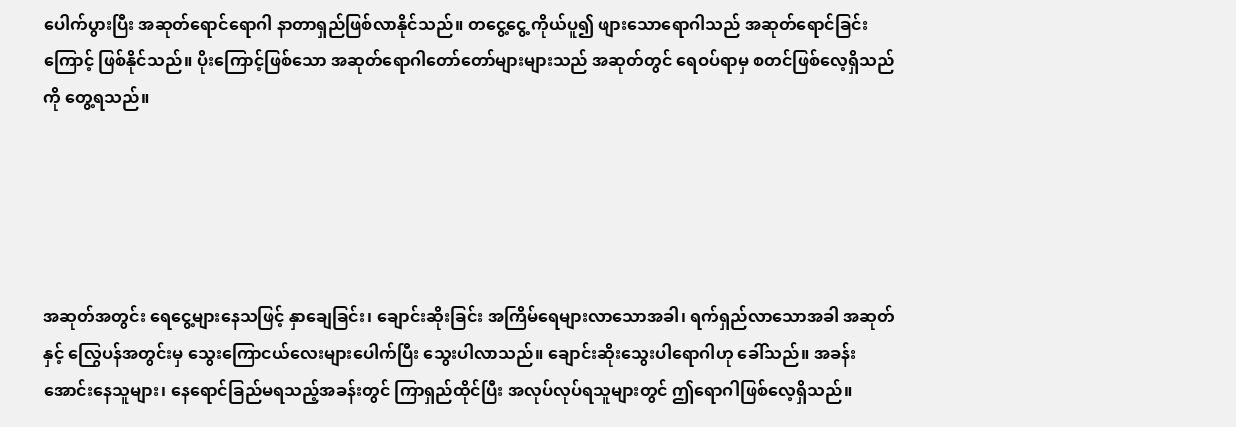ပေါက်ပွားပြီး အဆုတ်ရောင်ရောဂါ နာတာရှည်ဖြစ်လာနိုင်သည်။ တငွေ့ငွေ့ ကိုယ်ပူ၍ ဖျားသောရောဂါသည် အဆုတ်ရောင်ခြင်းကြောင့် ဖြစ်နိုင်သည်။ ပိုးကြောင့်ဖြစ်သော အဆုတ်ရောဂါတော်တော်များများသည် အဆုတ်တွင် ရေဝပ်ရာမှ စတင်ဖြစ်လေ့ရှိသည်ကို တွေ့ရသည်။





အဆုတ်အတွင်း ရေငွေ့များနေသဖြင့် နှာချေခြင်း၊ ချောင်းဆိုးခြင်း အကြိမ်ရေများလာသောအခါ၊ ရက်ရှည်လာသောအခါ အဆုတ်နှင့် လြွေပန်အတွင်းမှ သွေးကြောငယ်လေးများပေါက်ပြီး သွေးပါလာသည်။ ချောင်းဆိုးသွေးပါရောဂါဟု ခေါ်သည်။ အခန်းအောင်းနေသူများ၊ နေရောင်ခြည်မရသည့်အခန်းတွင် ကြာရှည်ထိုင်ပြီး အလုပ်လုပ်ရသူများတွင် ဤရောဂါဖြစ်လေ့ရှိသည်။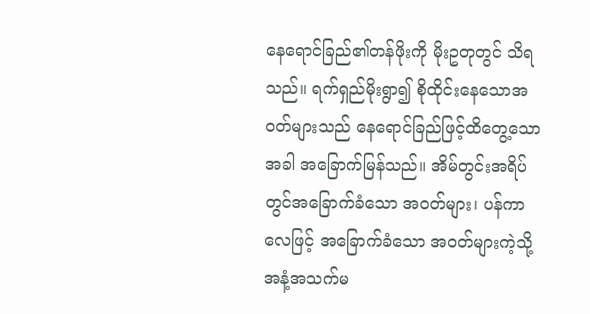နေရောင်ခြည်၏တန်ဖိုးကို မိုးဥတုတွင် သိရသည်။ ရက်ရှည်မိုးရွာ၍ စိုထိုင်းနေသောအဝတ်များသည် နေရောင်ခြည်ဖြင့်ထိတွေ့သောအခါ အခြောက်မြန်သည်။ အိမ်တွင်းအရိပ်တွင်အခြောက်ခံသော အဝတ်များ၊ ပန်ကာလေဖြင့် အခြောက်ခံသော အဝတ်များကဲ့သို့ အနံ့အသက်မ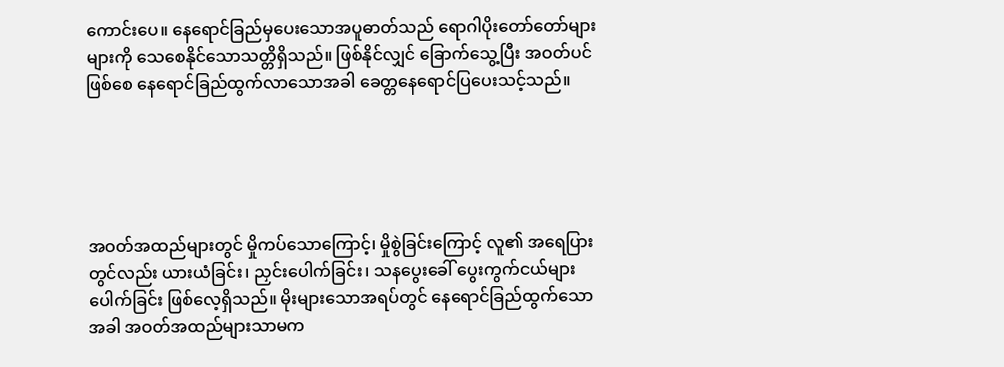ကောင်းပေ။ နေရောင်ခြည်မှပေးသောအပူဓာတ်သည် ရောဂါပိုးတော်တော်များများကို သေစေနိုင်သောသတ္တိရှိသည်။ ဖြစ်နိုင်လျှင် ခြောက်သွေ့ပြီး အဝတ်ပင်ဖြစ်စေ နေရောင်ခြည်ထွက်လာသောအခါ ခေတ္တနေရောင်ပြပေးသင့်သည်။





အဝတ်အထည်များတွင် မှိုကပ်သောကြောင့်၊ မှိုစွဲခြင်းကြောင့် လူ၏ အရေပြားတွင်လည်း ယားယံခြင်း၊ ညှင်းပေါက်ခြင်း၊ သနပွေးခေါ် ပွေးကွက်ငယ်များပေါက်ခြင်း ဖြစ်လေ့ရှိသည်။ မိုးများသောအရပ်တွင် နေရောင်ခြည်ထွက်သောအခါ အဝတ်အထည်များသာမက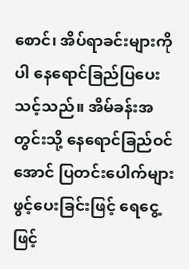စောင်၊ အိပ်ရာခင်းများကိုပါ နေရောင်ခြည်ပြပေးသင့်သည်။ အိမ်ခန်းအတွင်းသို့ နေရောင်ခြည်ဝင်အောင် ပြတင်းပေါက်များဖွင့်ပေးခြင်းဖြင့် ရေငွေ့ ဖြင့်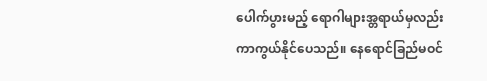ပေါက်ပွားမည့် ရောဂါများအ္တရာယ်မှလည်း ကာကွယ်နိုင်ပေသည်။ နေရောင်ခြည်မဝင်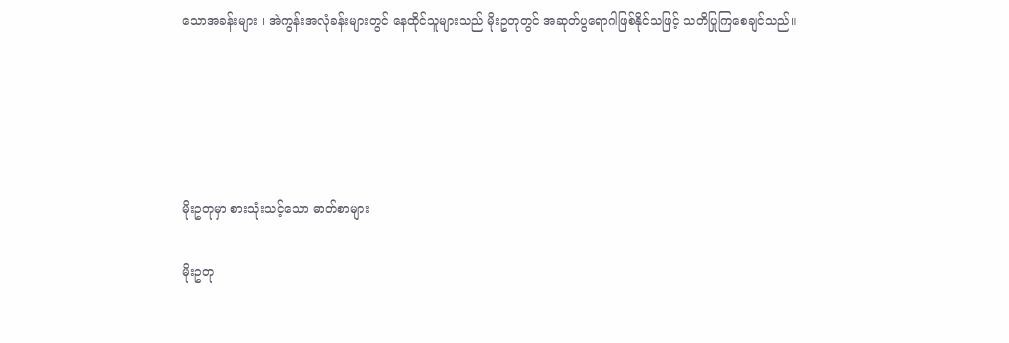သောအခန်းများ ၊ အဲကွန်းအလုံခန်းများတွင် နေထိုင်သူများသည် မိုးဥတုတွင် အဆုတ်ပွရောဂါဖြစ်နိုင်သဖြင့် သတိပြုကြစေချင်သည်။





မိုးဥတုမှာ စားသုံးသင့်သော ဓာတ်စာများ

မိုးဥတု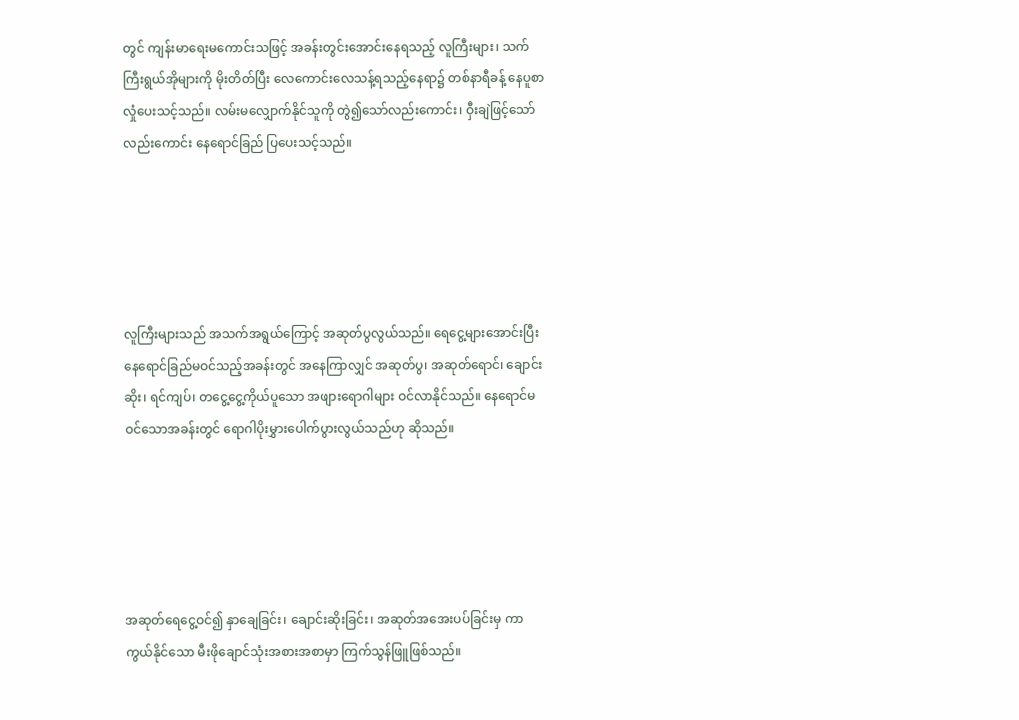တွင် ကျန်းမာရေးမကောင်းသဖြင့် အခန်းတွင်းအောင်းနေရသည့် လူကြီးများ၊ သက်ကြီးရွယ်အိုများကို မိုးတိတ်ပြီး လေကောင်းလေသန့်ရသည့်နေရာ၌ တစ်နာရီခန့် နေပူစာလှုံပေးသင့်သည်။ လမ်းမလျှောက်နိုင်သူကို တွဲ၍သော်လည်းကောင်း၊ ဝှီးချဲဖြင့်သော်လည်းကောင်း နေရောင်ခြည် ပြပေးသင့်သည်။





လူကြီးများသည် အသက်အရွယ်ကြောင့် အဆုတ်ပွလွယ်သည်။ ရေငွေ့များအောင်းပြီး နေရောင်ခြည်မဝင်သည့်အခန်းတွင် အနေကြာလျှင် အဆုတ်ပွ၊ အဆုတ်ရောင်၊ ချောင်းဆိုး၊ ရင်ကျပ်၊ တငွေ့ငွေ့ကိုယ်ပူသော အဖျားရောဂါများ ဝင်လာနိုင်သည်။ နေရောင်မဝင်သောအခန်းတွင် ရောဂါပိုးမွှားပေါက်ပွားလွယ်သည်ဟု ဆိုသည်။





အဆုတ်ရေငွေ့ဝင်၍ နှာချေခြင်း၊ ချောင်းဆိုးခြင်း၊ အဆုတ်အအေးပပ်ခြင်းမှ ကာကွယ်နိုင်သော မီးဖိုချောင်သုံးအစားအစာမှာ ကြက်သွန်ဖြူဖြစ်သည်။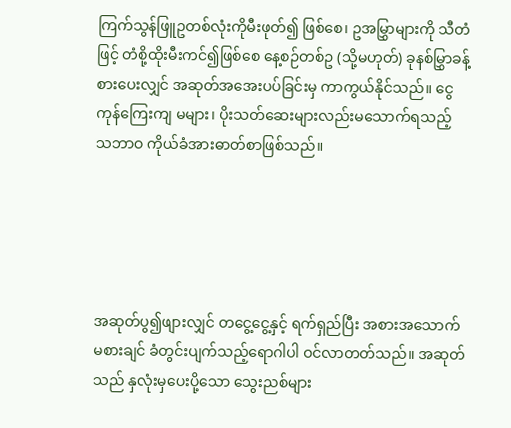ကြက်သွန်ဖြူဥတစ်လုံးကိုမီးဖုတ်၍ ဖြစ်စေ၊ ဥအမြွှာများကို သီတံဖြင့် တံစို့ထိုးမီးကင်၍ဖြစ်စေ နေ့စဉ်တစ်ဥ (သို့မဟုတ်) ခုနစ်မြွှာခန့် စားပေးလျှင် အဆုတ်အအေးပပ်ခြင်းမှ ကာကွယ်နိုင်သည်။ ငွေကုန်ကြေးကျ မများ၊ ပိုးသတ်ဆေးများလည်းမသောက်ရသည့် သဘာဝ ကိုယ်ခံအားဓာတ်စာဖြစ်သည်။





အဆုတ်ပွ၍ဖျားလျှင် တငွေ့ငွေ့နှင့် ရက်ရှည်ပြီး အစားအသောက်မစားချင် ခံတွင်းပျက်သည့်ရောဂါပါ ဝင်လာတတ်သည်။ အဆုတ်သည် နှလုံးမှပေးပို့သော သွေးညစ်များ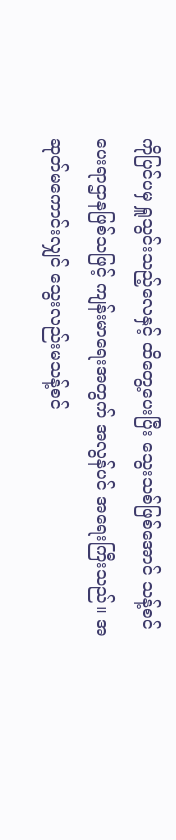ကိုပြင်ပမှ ရှူသွင်းသည့်လေနှင့် ထိတွေ့ပေးပြီး သွေးသစ်ဖြစ်အောင် သန့်စင်ပေးရာဌာနဖြစ်သဖြင့် ကျန်းမာရေးအတွက် အလွန်ပင် အရေးကြီးသည်။ အဆုတ်မကောင်းလျှင် သွေးလည်းမသန့်စင်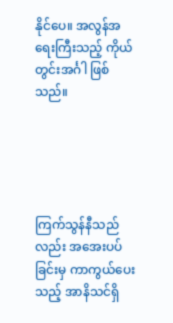နိုင်ပေ။ အလွန်အရေးကြီးသည့် ကိုယ်တွင်းအင်္ဂါ ဖြစ်သည်။





ကြက်သွန်နီသည်လည်း အအေးပပ်ခြင်းမှ ကာကွယ်ပေးသည့် အာနိသင်ရှိ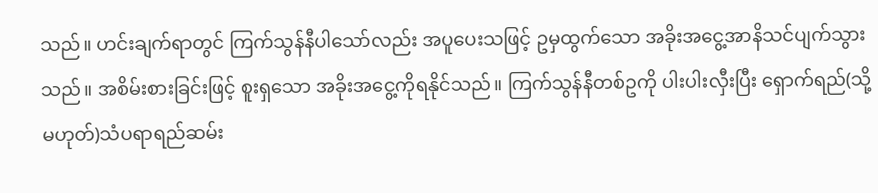သည်။ ဟင်းချက်ရာတွင် ကြက်သွန်နီပါသော်လည်း အပူပေးသဖြင့် ဥမှထွက်သော အခိုးအငွေ့အာနိသင်ပျက်သွားသည်။ အစိမ်းစားခြင်းဖြင့် စူးရှသော အခိုးအငွေ့ကိုရနိုင်သည်။ ကြက်သွန်နီတစ်ဥကို ပါးပါးလှီးပြီး ရှောက်ရည်(သို့မဟုတ်)သံပရာရည်ဆမ်း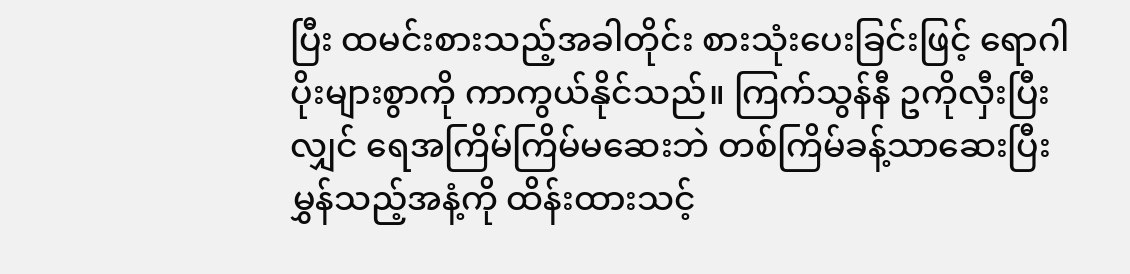ပြီး ထမင်းစားသည့်အခါတိုင်း စားသုံးပေးခြင်းဖြင့် ရောဂါပိုးများစွာကို ကာကွယ်နိုင်သည်။ ကြက်သွန်နီ ဥကိုလှီးပြီးလျှင် ရေအကြိမ်ကြိမ်မဆေးဘဲ တစ်ကြိမ်ခန့်သာဆေးပြီး မွှန်သည့်အနံ့ကို ထိန်းထားသင့်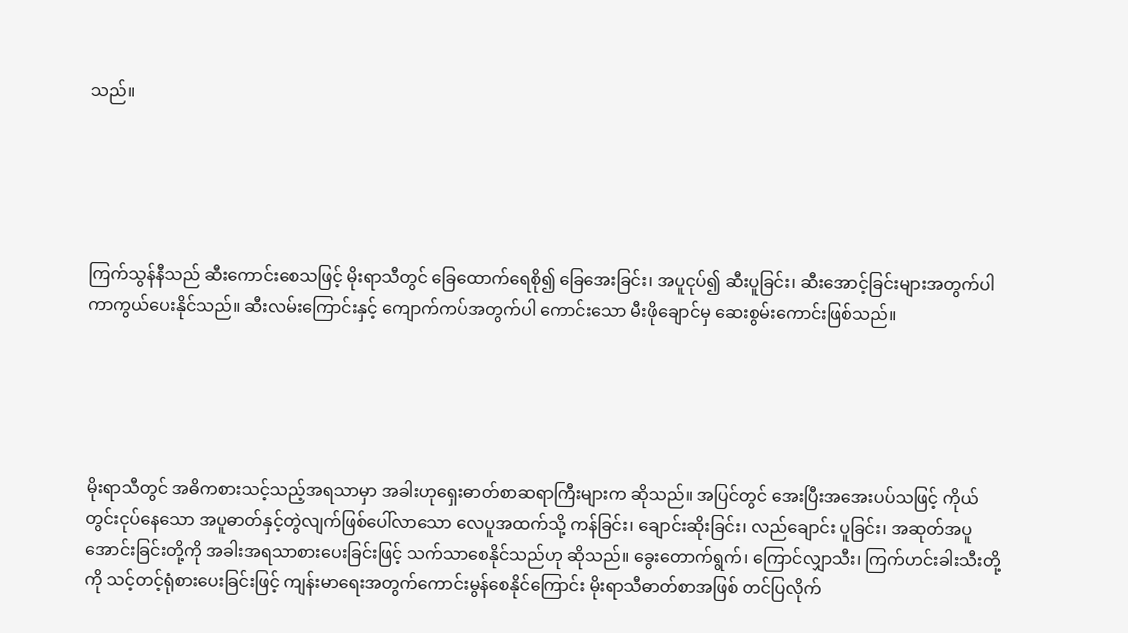သည်။





ကြက်သွန်နီသည် ဆီးကောင်းစေသဖြင့် မိုးရာသီတွင် ခြေထောက်ရေစို၍ ခြေအေးခြင်း၊ အပူငုပ်၍ ဆီးပူခြင်း၊ ဆီးအောင့်ခြင်းများအတွက်ပါ ကာကွယ်ပေးနိုင်သည်။ ဆီးလမ်းကြောင်းနှင့် ကျောက်ကပ်အတွက်ပါ ကောင်းသော မီးဖိုချောင်မှ ဆေးစွမ်းကောင်းဖြစ်သည်။





မိုးရာသီတွင် အဓိကစားသင့်သည့်အရသာမှာ အခါးဟုရှေးဓာတ်စာဆရာကြီးများက ဆိုသည်။ အပြင်တွင် အေးပြီးအအေးပပ်သဖြင့် ကိုယ်တွင်းငုပ်နေသော အပူဓာတ်နှင့်တွဲလျက်ဖြစ်ပေါ်လာသော လေပူအထက်သို့ ကန်ခြင်း၊ ချောင်းဆိုးခြင်း၊ လည်ချောင်း ပူခြင်း၊ အဆုတ်အပူအောင်းခြင်းတို့ကို အခါးအရသာစားပေးခြင်းဖြင့် သက်သာစေနိုင်သည်ဟု ဆိုသည်။ ခွေးတောက်ရွက်၊ ကြောင်လျှာသီး၊ ကြက်ဟင်းခါးသီးတို့ကို သင့်တင့်ရုံစားပေးခြင်းဖြင့် ကျန်းမာရေးအတွက်ကောင်းမွန်စေနိုင်ကြောင်း မိုးရာသီဓာတ်စာအဖြစ် တင်ပြလိုက်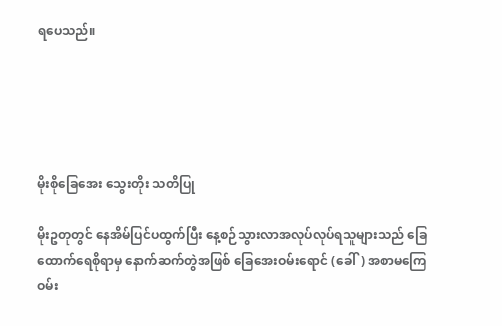ရပေသည်။





မိုးစိုခြေအေး သွေးတိုး သတိပြု

မိုးဥတုတွင် နေအိမ်ပြင်ပထွက်ပြီး နေ့စဉ်သွားလာအလုပ်လုပ်ရသူများသည် ခြေထောက်ရေစိုရာမှ နောက်ဆက်တွဲအဖြစ် ခြေအေးဝမ်းရောင် (ခေါ်) အစာမကြေဝမ်း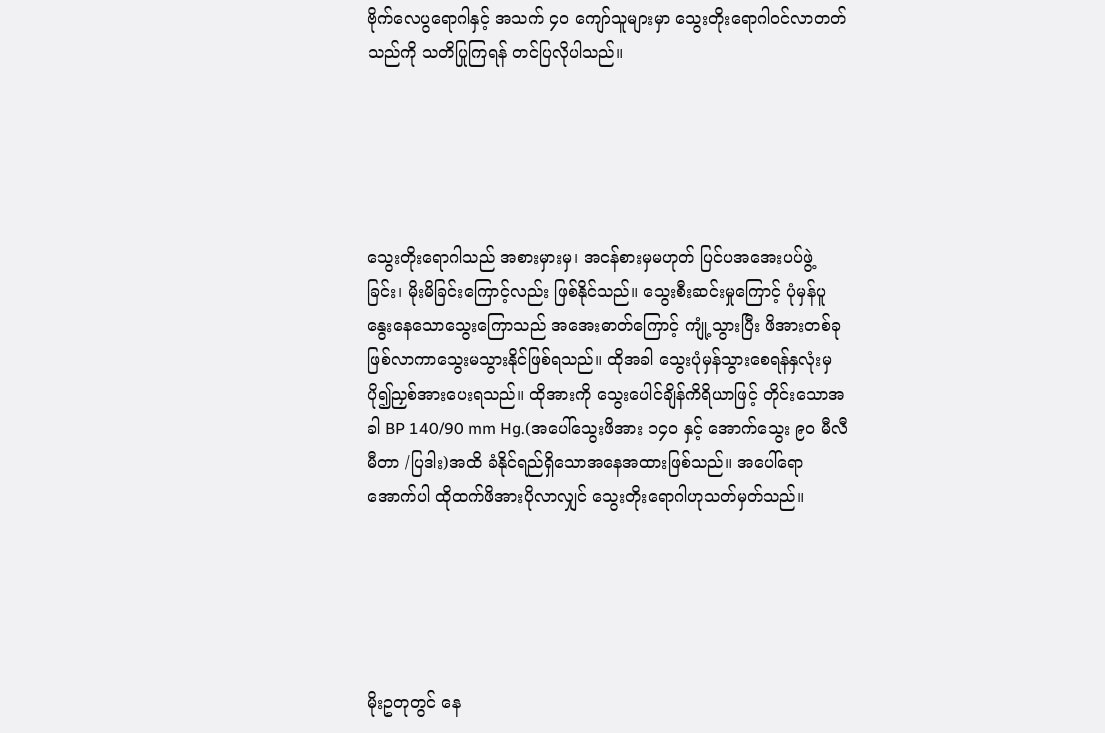ဗိုက်လေပွရောဂါနှင့် အသက် ၄၀ ကျော်သူများမှာ သွေးတိုးရောဂါဝင်လာတတ်သည်ကို သတိပြုကြရန် တင်ပြလိုပါသည်။





သွေးတိုးရောဂါသည် အစားမှားမှ၊ အငန်စားမှမဟုတ် ပြင်ပအအေးပပ်ဖွဲ့ ခြင်း၊ မိုးမိခြင်းကြောင့်လည်း ဖြစ်နိုင်သည်။ သွေးစီးဆင်းမှုကြောင့် ပုံမှန်ပူနွေးနေသောသွေးကြောသည် အအေးဓာတ်ကြောင့် ကျုံ့သွားပြီး ဖိအားတစ်ခုဖြစ်လာကာသွေးမသွားနိုင်ဖြစ်ရသည်။ ထိုအခါ သွေးပုံမှန်သွားစေရန်နှလုံးမှ ပို၍ညှစ်အားပေးရသည်။ ထိုအားကို သွေးပေါင်ချိန်ကိရိယာဖြင့် တိုင်းသောအခါ BP 140/90 mm Hg.(အပေါ်သွေးဖိအား ၁၄၀ နှင့် အောက်သွေး ၉၀ မီလီမီတာ /ပြဒါး)အထိ ခံနိုင်ရည်ရှိသောအနေအထားဖြစ်သည်။ အပေါ်ရောအောက်ပါ ထိုထက်ဖိအားပိုလာလျှင် သွေးတိုးရောဂါဟုသတ်မှတ်သည်။





မိုးဥတုတွင် နေ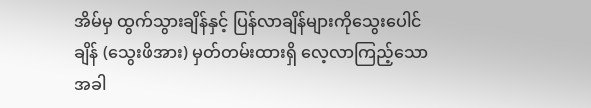အိမ်မှ ထွက်သွားချိန်နှင့် ပြန်လာချိန်များကိုသွေးပေါင်ချိန် (သွေးဖိအား) မှတ်တမ်းထားရှိ လေ့လာကြည့်သောအခါ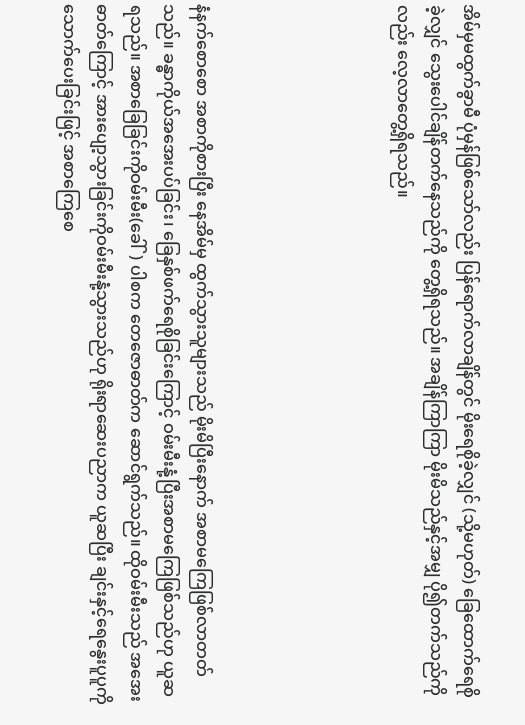အိမ်မှမထွက်ခွာမီ ပုံမှန်ဖြစ်သော်လည်း ပြန်ရောက်လာချိန်တွင် မိုးရေစိုခဲ့လျှင် (သို့မဟုတ်) ခြေထောက်ရေစိုခဲ့လျှင် သွေးပေါင်ချိန်တက်နေသည်ကို တွေ့ရှိရသည်။ အချိန်ကြာကြာ မိုးမိသည်နှင့်အမျှ ပို၍တက်သည်ကိုလည်း လေ့လာတွေ့ရှိရသည်။





နံနက်စောစော အစာကိုစားပြီး နေအိမ်မှ ထွက်သွားသူများသည် မိုးမိပြီးနောက် အစာမကြေဖြစ်လာတတ်သည်။ ခန္ဓာကိုယ်အအေးပပ်ခြင်း၊ ခြေနှစ်ဖက်ရေစိုခြင်းကြောင့် ဝမ်းမီးနုံ့ပြီးအစာမကြေဖြစ်သည်ဟု ယူဆရသည်။ အစာခြေခြင်းကိုဝမ်းမီး(ခေါ်) ပါစက တေဇောဓာတ်က ဆောင်ရွက်သည်။ ထိုဝမ်းမီးသည် အအေးဓာတ်ကြောင့် အားပျော့သွားခြင်းကိုဝမ်းမီးနုံ့သွားသည်ဟု ရိုးရာဆေးပညာက ယူဆပြီး ချင်းနှင့်ရေနွေးပူပူကို သောက်ပေးခြင်းဖြင့် အစာကြေစေ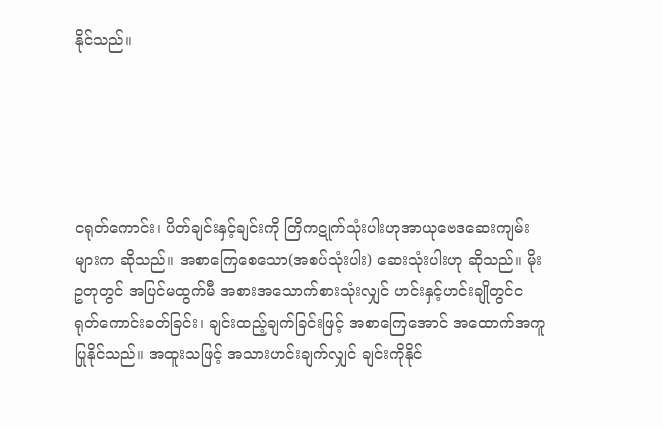နိုင်သည်။





ငရုတ်ကောင်း၊ ပိတ်ချင်းနှင့်ချင်းကို တြိကဋုက်သုံးပါးဟုအာယုဗေဒဆေးကျမ်းများက ဆိုသည်။ အစာကြေစေသော(အစပ်သုံးပါး) ဆေးသုံးပါးဟု ဆိုသည်။ မိုးဥတုတွင် အပြင်မထွက်မီ အစားအသောက်စားသုံးလျှင် ဟင်းနှင့်ဟင်းချိုတွင်ငရုတ်ကောင်းခတ်ခြင်း၊ ချင်းထည့်ချက်ခြင်းဖြင့် အစာကြေအောင် အထောက်အကူပြုနိုင်သည်။ အထူးသဖြင့် အသားဟင်းချက်လျှင် ချင်းကိုနိုင်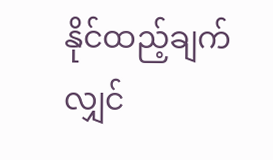နိုင်ထည့်ချက်လျှင်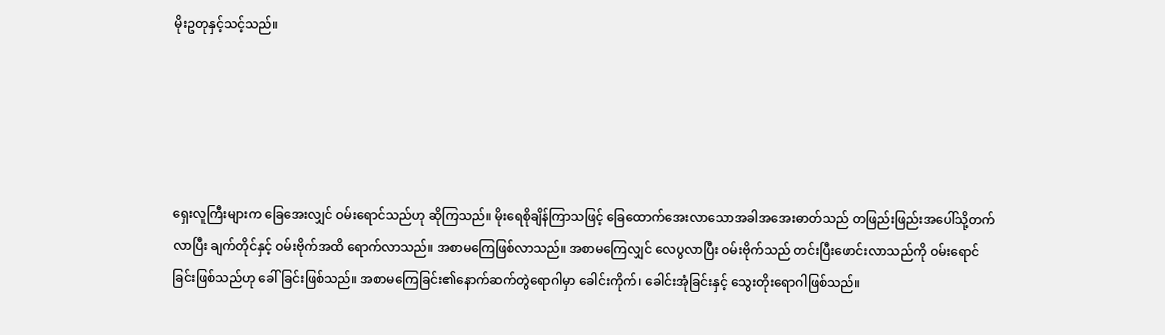မိုးဥတုနှင့်သင့်သည်။





ရှေးလူကြီးများက ခြေအေးလျှင် ဝမ်းရောင်သည်ဟု ဆိုကြသည်။ မိုးရေစိုချိန်ကြာသဖြင့် ခြေထောက်အေးလာသောအခါအအေးဓာတ်သည် တဖြည်းဖြည်းအပေါ်သို့တက်လာပြီး ချက်တိုင်နှင့် ဝမ်းဗိုက်အထိ ရောက်လာသည်။ အစာမကြေဖြစ်လာသည်။ အစာမကြေလျှင် လေပွလာပြီး ဝမ်းဗိုက်သည် တင်းပြီးဖောင်းလာသည်ကို ဝမ်းရောင်ခြင်းဖြစ်သည်ဟု ခေါ်ခြင်းဖြစ်သည်။ အစာမကြေခြင်း၏နောက်ဆက်တွဲရောဂါမှာ ခေါင်းကိုက်၊ ခေါင်းအုံခြင်းနှင့် သွေးတိုးရောဂါဖြစ်သည်။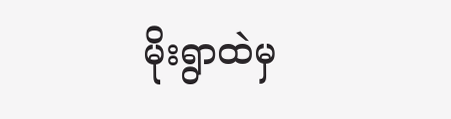မိုးရွာထဲမှ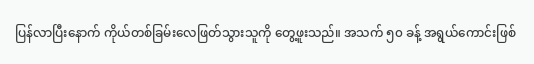ပြန်လာပြီးနောက် ကိုယ်တစ်ခြမ်းလေဖြတ်သွားသူကို တွေ့ဖူးသည်။ အသက် ၅၀ ခန့် အရွယ်ကောင်းဖြစ်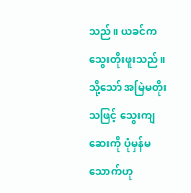သည်။ ယခင်က သွေးတိုးဖူးသည်။ သို့သော် အမြဲမတိုးသဖြင့် သွေးကျဆေးကို ပုံမှန်မသောက်ဟု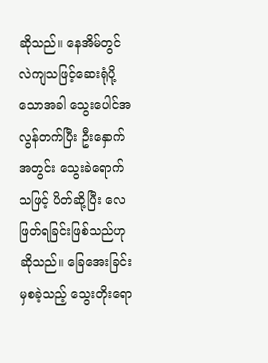ဆိုသည်။ နေအိမ်တွင် လဲကျသဖြင့်ဆေးရုံပို့သောအခါ သွေးပေါင်အလွန်တက်ပြီး ဦးနှောက်အတွင်း သွေးခဲရောက်သဖြင့် ပိတ်ဆို့ပြီး လေဖြတ်ရခြင်းဖြစ်သည်ဟုဆိုသည်။ ခြေအေးခြင်းမှစခဲ့သည့် သွေးတိုးရော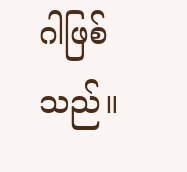ဂါဖြစ်သည်။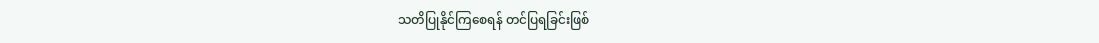သတိပြုနိုင်ကြစေရန် တင်ပြရခြင်းဖြစ်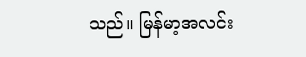သည်။ မြန်မာ့အလင်း